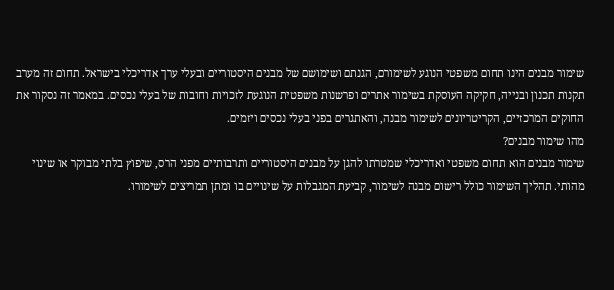שימור מבנים הינו תחום משפטי הנוגע לשימורם, הגנתם ושימושם של מבנים היסטוריים ובעלי ערך אדריכלי בישראל. תחום זה מערב תקנות תכנון ובנייה, חקיקה העוסקת בשימור אתרים ופרשנות משפטית הנוגעת לזכויות וחובות של בעלי נכסים. במאמר זה נסקור את החוקים המרכזיים, הקריטריונים לשימור מבנה, והאתגרים בפני בעלי נכסים ויזמים.
מהו שימור מבנים?
שימור מבנים הוא תחום משפטי ואדריכלי שמטרתו להגן על מבנים היסטוריים ותרבותיים מפני הרס, שיפוץ בלתי מבוקר או שינוי מהותי. תהליך השימור כולל רישום מבנה לשימור, קביעת המגבלות על שינויים בו ומתן תמריצים לשימורו.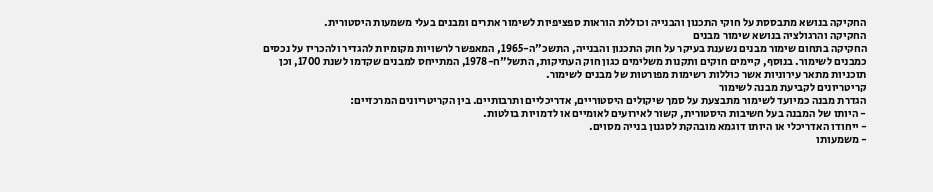החקיקה בנושא מתבססת על חוקי התכנון והבנייה וכוללת הוראות ספציפיות לשימור אתרים ומבנים בעלי משמעות היסטורית.
החקיקה והרגולציה בנושא שימור מבנים
החקיקה בתחום שימור מבנים נשענת בעיקר על חוק התכנון והבנייה, התשכ"ה-1965, המאפשר לרשויות מקומיות להגדיר ולהכריז על נכסים כמבנים לשימור. בנוסף, קיימים חוקים ותקנות משלימים כגון חוק העתיקות, התשל"ח-1978, המתייחס למבנים שקדמו לשנת 1700, וכן תוכניות מתאר עירוניות אשר כוללות רשימות מפורטות של מבנים לשימור.
קריטריונים לקביעת מבנה לשימור
הגדרת מבנה כמיועד לשימור מתבצעת על סמך שיקולים היסטוריים, אדריכליים ותרבותיים. בין הקריטריונים המרכזיים:
- היותו של המבנה בעל חשיבות היסטורית, קשור לאירועים לאומיים או לדמויות בולטות.
- ייחודו האדריכלי או היותו דוגמא מובהקת לסגנון בנייה מסוים.
- משמעותו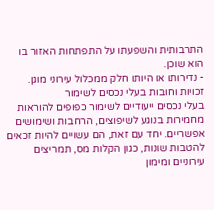התרבותית והשפעתו על התפתחות האזור בו הוא שוכן.
- נדירותו או היותו חלק ממכלול עירוני מוגן.
זכויות וחובות בעלי נכסים לשימור
בעלי נכסים ייעודיים לשימור כפופים להוראות מחמירות בנוגע לשיפוצים, הרחבות ושימושים אפשריים. יחד עם זאת, הם עשויים להיות זכאים להטבות שונות, כגון הקלות מס, תמריצים עירוניים ומימון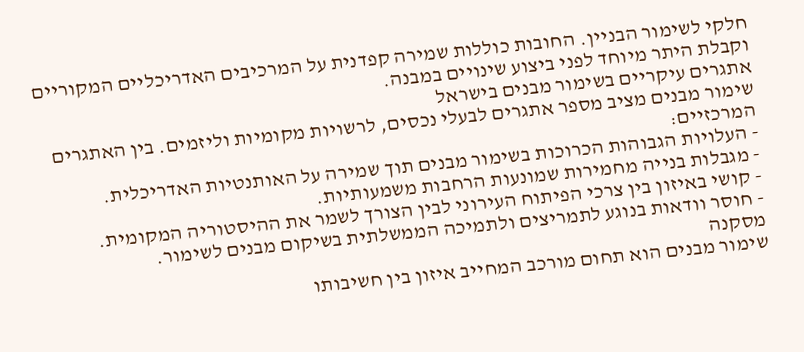חלקי לשימור הבניין. החובות כוללות שמירה קפדנית על המרכיבים האדריכליים המקוריים וקבלת היתר מיוחד לפני ביצוע שינויים במבנה.
אתגרים עיקריים בשימור מבנים בישראל
שימור מבנים מציב מספר אתגרים לבעלי נכסים, לרשויות מקומיות וליזמים. בין האתגרים המרכזיים:
- העלויות הגבוהות הכרוכות בשימור מבנים תוך שמירה על האותנטיות האדריכלית.
- מגבלות בנייה מחמירות שמונעות הרחבות משמעותיות.
- קושי באיזון בין צרכי הפיתוח העירוני לבין הצורך לשמר את ההיסטוריה המקומית.
- חוסר וודאות בנוגע לתמריצים ולתמיכה הממשלתית בשיקום מבנים לשימור.
מסקנה
שימור מבנים הוא תחום מורכב המחייב איזון בין חשיבותו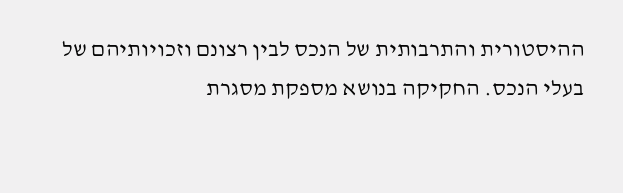ההיסטורית והתרבותית של הנכס לבין רצונם וזכויותיהם של בעלי הנכס. החקיקה בנושא מספקת מסגרת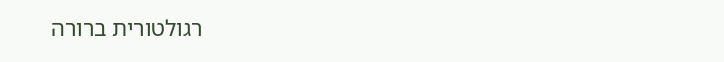רגולטורית ברורה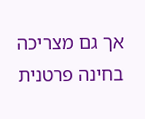אך גם מצריכה בחינה פרטנית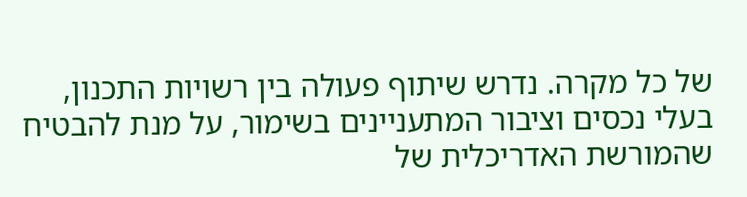של כל מקרה. נדרש שיתוף פעולה בין רשויות התכנון, בעלי נכסים וציבור המתעניינים בשימור, על מנת להבטיח שהמורשת האדריכלית של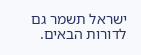ישראל תשמר גם לדורות הבאים.